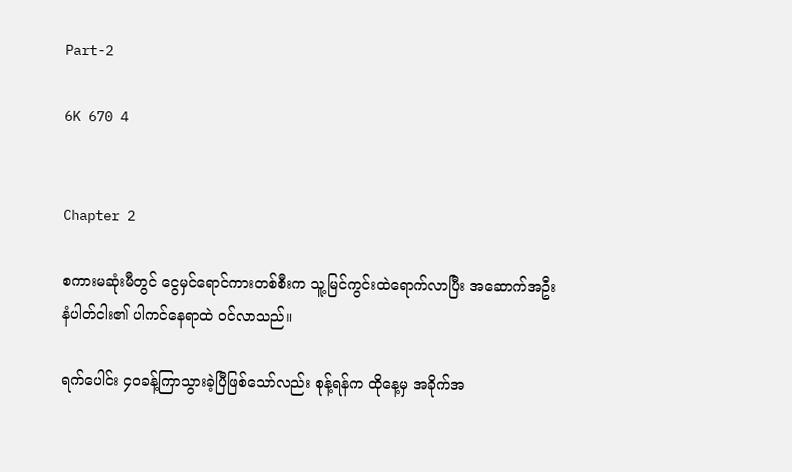Part-2

6K 670 4


Chapter 2

စကားမဆုံးမီတွင် ငွေမှင်ရောင်ကားတစ်စီးက သူ့မြင်ကွင်းထဲရောက်လာပြီး အဆောက်အဦးနံပါတ်ငါး၏ ပါကင်နေရာထဲ ဝင်လာသည်။

ရက်ပေါင်း ၄၀ခန့်ကြာသွားခဲ့ပြီဖြစ်သော်လည်း စုန့်ရန်က ထိုနေ့မှ အခိုက်အ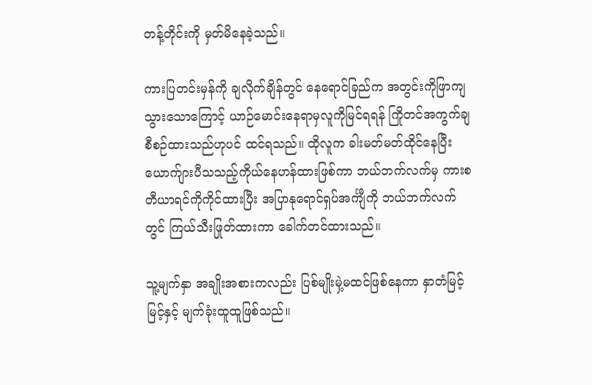တန့်တိုင်းကို မှတ်မိနေခဲ့သည်။

ကားပြတင်းမှန်ကို ချလိုက်ချိန်တွင် နေရောင်ခြည်က အတွင်းကိုဖြာကျသွားသောကြောင့် ယာဉ်မောင်းနေရာမှလူကိုမြင်ရရန် ကြိုတင်အကွက်ချစီစဉ်ထားသည်ဟုပင် ထင်ရသည်။ ထိုလူက ခါးမတ်မတ်ထိုင်နေပြီး ယောက်ျားပီသသည့်ကိုယ်နေဟန်ထားဖြစ်ကာ ဘယ်ဘက်လက်မှ ကားစတီယာရင်ကိုကိုင်ထားပြီး အပြာနုရောင်ရှပ်အင်္ကျီကို ဘယ်ဘက်လက်တွင် ကြယ်သီးဖြုတ်ထားကာ ခေါက်တင်ထားသည်။

သူ့မျက်နှာ အချိုးအစားကလည်း ပြစ်မျိုးမှဲ့မထင်ဖြစ်နေကာ နှာ‌တံမြင့်မြင့်နှင့် မျက်ခုံးထူထူဖြစ်သည်။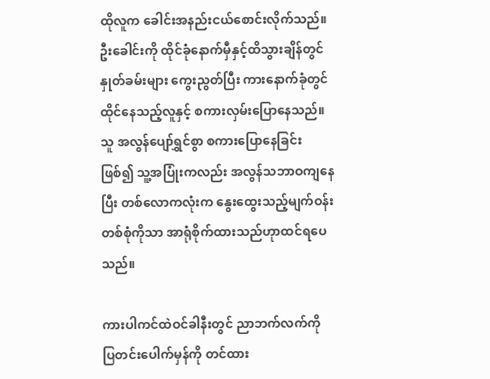ထိုလူက ခေါင်းအနည်းငယ်စောင်းလိုက်သည်။ ဦးခေါင်းကို ထိုင်ခုံနောက်မှီနှင့်ထိသွားချိန်တွင် နှုတ်ခမ်းများ ကွေးညွတ်ပြီး ကားနောက်ခုံတွင်ထိုင်နေသည့်လူနှင့် စကားလှမ်းပြောနေသည်။ သူ အလွန်ပျော်ရွှင်စွာ စကားပြောနေခြင်းဖြစ်၍ သူ့အပြုံးကလည်း အလွန်သဘာဝကျနေပြီး တစ်လောကလုံးက နွေးထွေးသည့်မျက်ဝန်းတစ်စုံကိုသာ အာရုံစိုက်ထားသည်ဟုာထင်ရပေသည်။

ကားပါကင်ထဲဝင်ခါနီးတွင် ညာဘက်လက်ကို  ပြတင်းပေါက်မှန်ကို တင်ထား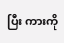ပြီး ကား‌ကို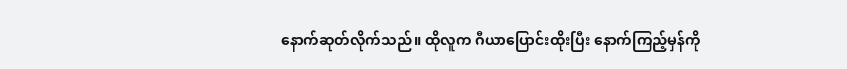နောက်ဆုတ်လိုက်သည်။ ထိုလူက ဂီယာပြောင်းထိုးပြီး နောက်ကြည့်မှန်ကို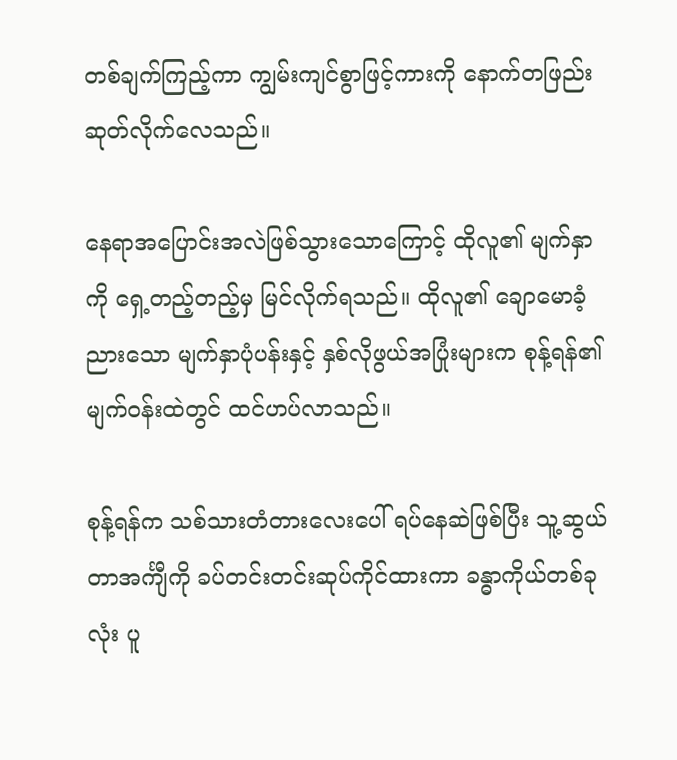တစ်ချက်ကြည့်ကာ ကျွမ်းကျင်စွာဖြင့်ကားကို နောက်တဖြည်းဆုတ်လိုက်လေသည်။

နေရာအပြောင်းအလဲဖြစ်သွားသောကြောင့် ထိုလူ၏ မျက်နှာကို ရှေ့တည့်တည့်မှ မြင်လိုက်ရသည်။ ထိုလူ၏ ချောမောခံ့ညားသော မျက်နှာပုံပန်းနှင့် နှစ်လိုဖွယ်အပြုံးများက စုန့်ရန်၏ မျက်ဝန်းထဲတွင် ထင်ဟပ်လာသည်။

စုန့်ရန်က သစ်သားတံတားလေးပေါ် ရပ်နေဆဲဖြစ်ပြီး သူ့ဆွယ်တာအင်္ကျီကို ခပ်တင်းတင်းဆုပ်ကိုင်ထားကာ ခန္ဓာကိုယ်တစ်ခုလုံး ပူ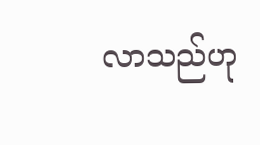လာသည်ဟု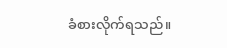ခံစားလိုက်ရသည်။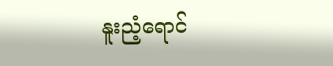နူးညံ့ရောင်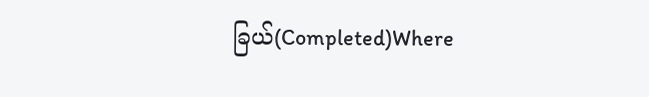ခြယ်(Completed)Where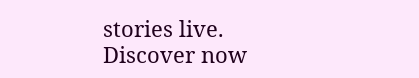stories live. Discover now